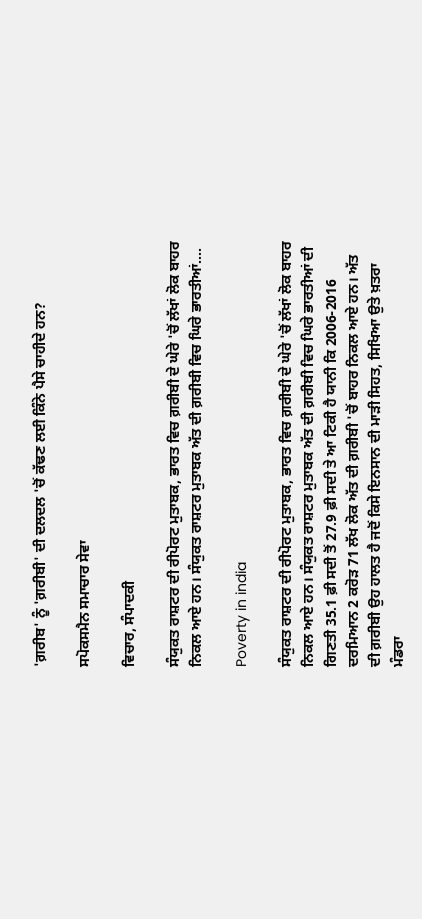'ਗ਼ਰੀਬ' ਨੂੰ 'ਗ਼ਰੀਬੀ' ਦੀ ਦਲਦਲ 'ਚੋਂ ਕੱਢਣ ਲਈ ਕਿੰਨੇ ਪੈਸੇ ਚਾਹੀਦੇ ਹਨ?

ਸਪੋਕਸਮੈਨ ਸਮਾਚਾਰ ਸੇਵਾ

ਵਿਚਾਰ, ਸੰਪਾਦਕੀ

ਸੰਯੁਕਤ ਰਾਸ਼ਟਰ ਦੀ ਰੀਪੋਰਟ ਮੁਤਾਬਕ, ਭਾਰਤ ਵਿਚ ਗ਼ਰੀਬੀ ਦੇ ਘੇਰੇ 'ਚੋਂ ਲੱਖਾਂ ਲੋਕ ਬਾਹਰ ਨਿਕਲ ਆਏ ਹਨ। ਸੰਯੁਕਤ ਰਾਸ਼ਟਰ ਮੁਤਾਬਕ ਅੱਤ ਦੀ ਗ਼ਰੀਬੀ ਵਿਚ ਘਿਰੇ ਭਾਰਤੀਆਂ....

Poverty in india

ਸੰਯੁਕਤ ਰਾਸ਼ਟਰ ਦੀ ਰੀਪੋਰਟ ਮੁਤਾਬਕ, ਭਾਰਤ ਵਿਚ ਗ਼ਰੀਬੀ ਦੇ ਘੇਰੇ 'ਚੋਂ ਲੱਖਾਂ ਲੋਕ ਬਾਹਰ ਨਿਕਲ ਆਏ ਹਨ। ਸੰਯੁਕਤ ਰਾਸ਼ਟਰ ਮੁਤਾਬਕ ਅੱਤ ਦੀ ਗ਼ਰੀਬੀ ਵਿਚ ਘਿਰੇ ਭਾਰਤੀਆਂ ਦੀ ਗਿਣਤੀ 35.1 ਫ਼ੀ ਸਦੀ ਤੋਂ 27.9 ਫ਼ੀ ਸਦੀ ਤੇ ਆ ਟਿਕੀ ਹੈ ਯਾਨੀ ਕਿ 2006-2016 ਦਰਮਿਆਨ 2 ਕਰੋੜ 71 ਲੱਖ ਲੋਕ ਅੱਤ ਦੀ ਗ਼ਰੀਬੀ 'ਚੋਂ ਬਾਹਰ ਨਿਕਲ ਆਏ ਹਨ। ਅੱਤ ਦੀ ਗ਼ਰੀਬੀ ਉਹ ਹਾਲਤ ਹੈ ਜਦੋਂ ਕਿਸੇ ਇਨਸਾਨ ਦੀ ਮਾੜੀ ਸਿਹਤ, ਸਿਖਿਆ ਉਤੇ ਖ਼ਤਰਾ ਮੰਡਰਾ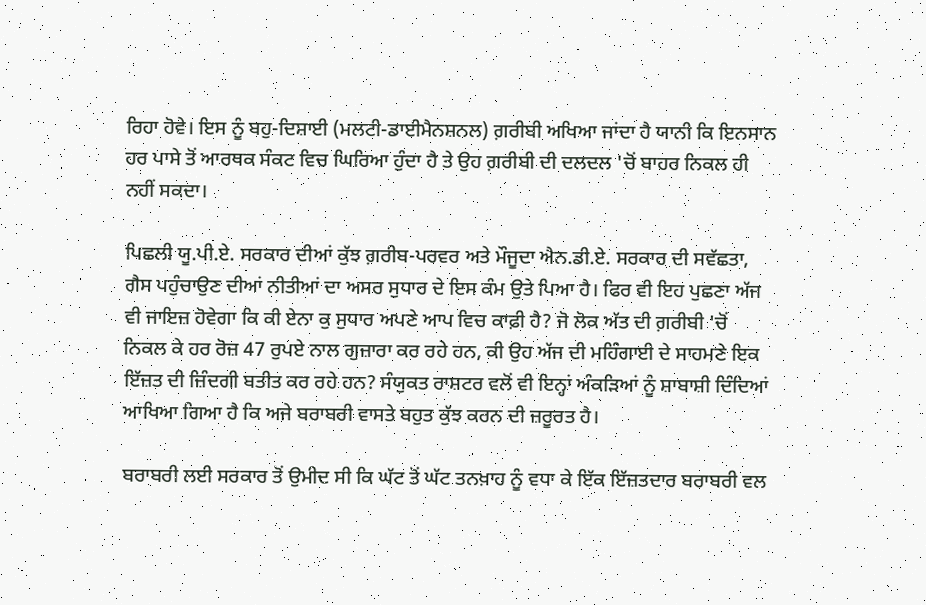ਰਿਹਾ ਹੋਵੇ। ਇਸ ਨੂੰ ਬਹੁ-ਦਿਸ਼ਾਈ (ਮਲਟੀ-ਡਾਈਮੈਨਸ਼ਨਲ) ਗ਼ਰੀਬੀ ਅਖਿਆ ਜਾਂਦਾ ਹੈ ਯਾਨੀ ਕਿ ਇਨਸਾਨ ਹਰ ਪਾਸੇ ਤੋਂ ਆਰਥਕ ਸੰਕਟ ਵਿਚ ਘਿਰਿਆ ਹੁੰਦਾ ਹੈ ਤੇ ਉਹ ਗ਼ਰੀਬੀ ਦੀ ਦਲਦਲ 'ਚੋਂ ਬਾਹਰ ਨਿਕਲ ਹੀ ਨਹੀਂ ਸਕਦਾ।

ਪਿਛਲੀ ਯੂ.ਪੀ.ਏ. ਸਰਕਾਰ ਦੀਆਂ ਕੁੱਝ ਗ਼ਰੀਬ-ਪਰਵਰ ਅਤੇ ਮੌਜੂਦਾ ਐਨ.ਡੀ.ਏ. ਸਰਕਾਰ ਦੀ ਸਵੱਛਤਾ, ਗੈਸ ਪਹੁੰਚਾਉਣ ਦੀਆਂ ਨੀਤੀਆਂ ਦਾ ਅਸਰ ਸੁਧਾਰ ਦੇ ਇਸ ਕੰਮ ਉਤੇ ਪਿਆ ਹੈ। ਫਿਰ ਵੀ ਇਹ ਪੁਛਣਾ ਅੱਜ ਵੀ ਜਾਇਜ਼ ਹੋਵੇਗਾ ਕਿ ਕੀ ਏਨਾ ਕੁ ਸੁਧਾਰ ਅਪਣੇ ਆਪ ਵਿਚ ਕਾਫ਼ੀ ਹੈ? ਜੋ ਲੋਕ ਅੱਤ ਦੀ ਗ਼ਰੀਬੀ 'ਚੋਂ ਨਿਕਲ ਕੇ ਹਰ ਰੋਜ਼ 47 ਰੁਪਏ ਨਾਲ ਗੁਜ਼ਾਰਾ ਕਰ ਰਹੇ ਹਨ, ਕੀ ਉਹ ਅੱਜ ਦੀ ਮਹਿੰਗਾਈ ਦੇ ਸਾਹਮਣੇ ਇਕ ਇੱਜ਼ਤ ਦੀ ਜ਼ਿੰਦਗੀ ਬਤੀਤ ਕਰ ਰਹੇ ਹਨ? ਸੰਯੁਕਤ ਰਾਸ਼ਟਰ ਵਲੋਂ ਵੀ ਇਨ੍ਹਾਂ ਅੰਕੜਿਆਂ ਨੂੰ ਸ਼ਾਬਾਸ਼ੀ ਦਿੰਦਿਆਂ ਆਖਿਆ ਗਿਆ ਹੈ ਕਿ ਅਜੇ ਬਰਾਬਰੀ ਵਾਸਤੇ ਬਹੁਤ ਕੁੱਝ ਕਰਨ ਦੀ ਜ਼ਰੂਰਤ ਹੈ।

ਬਰਾਬਰੀ ਲਈ ਸਰਕਾਰ ਤੋਂ ਉਮੀਦ ਸੀ ਕਿ ਘੱਟ ਤੋਂ ਘੱਟ ਤਨਖ਼ਾਹ ਨੂੰ ਵਧਾ ਕੇ ਇੱਕ ਇੱਜ਼ਤਦਾਰ ਬਰਾਬਰੀ ਵਲ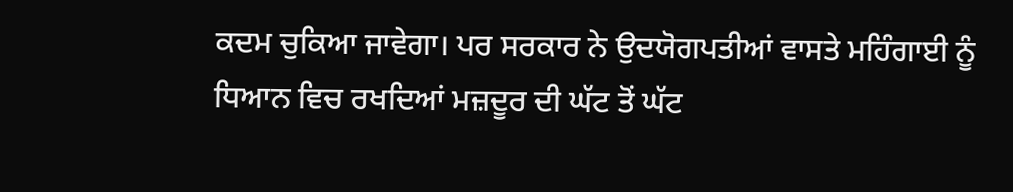ਕਦਮ ਚੁਕਿਆ ਜਾਵੇਗਾ। ਪਰ ਸਰਕਾਰ ਨੇ ਉਦਯੋਗਪਤੀਆਂ ਵਾਸਤੇ ਮਹਿੰਗਾਈ ਨੂੰ ਧਿਆਨ ਵਿਚ ਰਖਦਿਆਂ ਮਜ਼ਦੂਰ ਦੀ ਘੱਟ ਤੋਂ ਘੱਟ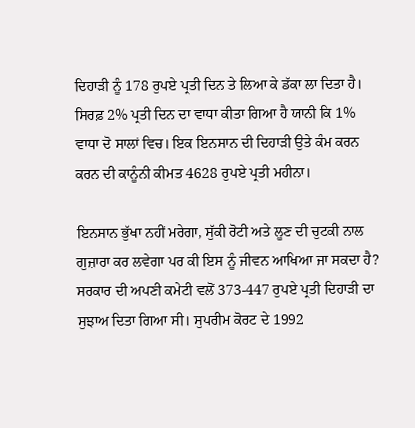ਦਿਹਾੜੀ ਨੂੰ 178 ਰੁਪਏ ਪ੍ਰਤੀ ਦਿਨ ਤੇ ਲਿਆ ਕੇ ਡੱਕਾ ਲਾ ਦਿਤਾ ਹੈ। ਸਿਰਫ਼ 2% ਪ੍ਰਤੀ ਦਿਨ ਦਾ ਵਾਧਾ ਕੀਤਾ ਗਿਆ ਹੈ ਯਾਨੀ ਕਿ 1% ਵਾਧਾ ਦੋ ਸਾਲਾਂ ਵਿਚ। ਇਕ ਇਨਸਾਨ ਦੀ ਦਿਹਾੜੀ ਉਤੇ ਕੰਮ ਕਰਨ ਕਰਨ ਦੀ ਕਾਨੂੰਨੀ ਕੀਮਤ 4628 ਰੁਪਏ ਪ੍ਰਤੀ ਮਹੀਨਾ।

ਇਨਸਾਨ ਭੁੱਖਾ ਨਹੀਂ ਮਰੇਗਾ, ਸੁੱਕੀ ਰੋਟੀ ਅਤੇ ਲੂਣ ਦੀ ਚੁਟਕੀ ਨਾਲ ਗੁਜ਼ਾਰਾ ਕਰ ਲਵੇਗਾ ਪਰ ਕੀ ਇਸ ਨੂੰ ਜੀਵਨ ਆਖਿਆ ਜਾ ਸਕਦਾ ਹੈ? ਸਰਕਾਰ ਦੀ ਅਪਣੀ ਕਮੇਟੀ ਵਲੋਂ 373-447 ਰੁਪਏ ਪ੍ਰਤੀ ਦਿਹਾੜੀ ਦਾ ਸੁਝਾਅ ਦਿਤਾ ਗਿਆ ਸੀ। ਸੁਪਰੀਮ ਕੋਰਟ ਦੇ 1992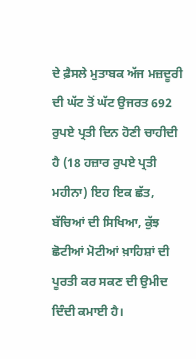ਦੇ ਫ਼ੈਸਲੇ ਮੁਤਾਬਕ ਅੱਜ ਮਜ਼ਦੂਰੀ ਦੀ ਘੱਟ ਤੋਂ ਘੱਟ ਉਜਰਤ 692 ਰੁਪਏ ਪ੍ਰਤੀ ਦਿਨ ਹੋਣੀ ਚਾਹੀਦੀ ਹੈ (18 ਹਜ਼ਾਰ ਰੁਪਏ ਪ੍ਰਤੀ ਮਹੀਨਾ) ਇਹ ਇਕ ਛੱਤ, ਬੱਚਿਆਂ ਦੀ ਸਿਖਿਆ, ਕੁੱਝ ਛੋਟੀਆਂ ਮੋਟੀਆਂ ਖ਼ਾਹਿਸ਼ਾਂ ਦੀ ਪੂਰਤੀ ਕਰ ਸਕਣ ਦੀ ਉਮੀਦ ਦਿੰਦੀ ਕਮਾਈ ਹੈ।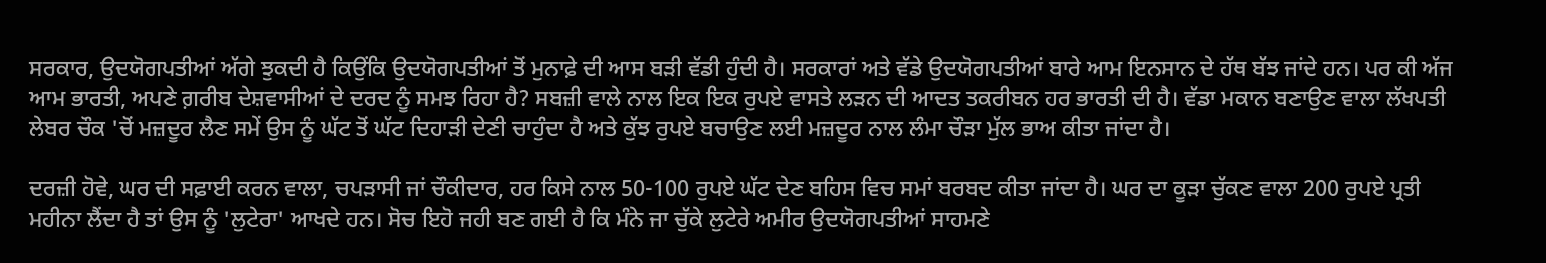ਸਰਕਾਰ, ਉਦਯੋਗਪਤੀਆਂ ਅੱਗੇ ਝੁਕਦੀ ਹੈ ਕਿਉਂਕਿ ਉਦਯੋਗਪਤੀਆਂ ਤੋਂ ਮੁਨਾਫ਼ੇ ਦੀ ਆਸ ਬੜੀ ਵੱਡੀ ਹੁੰਦੀ ਹੈ। ਸਰਕਾਰਾਂ ਅਤੇ ਵੱਡੇ ਉਦਯੋਗਪਤੀਆਂ ਬਾਰੇ ਆਮ ਇਨਸਾਨ ਦੇ ਹੱਥ ਬੱਝ ਜਾਂਦੇ ਹਨ। ਪਰ ਕੀ ਅੱਜ ਆਮ ਭਾਰਤੀ, ਅਪਣੇ ਗ਼ਰੀਬ ਦੇਸ਼ਵਾਸੀਆਂ ਦੇ ਦਰਦ ਨੂੰ ਸਮਝ ਰਿਹਾ ਹੈ? ਸਬਜ਼ੀ ਵਾਲੇ ਨਾਲ ਇਕ ਇਕ ਰੁਪਏ ਵਾਸਤੇ ਲੜਨ ਦੀ ਆਦਤ ਤਕਰੀਬਨ ਹਰ ਭਾਰਤੀ ਦੀ ਹੈ। ਵੱਡਾ ਮਕਾਨ ਬਣਾਉਣ ਵਾਲਾ ਲੱਖਪਤੀ ਲੇਬਰ ਚੌਕ 'ਚੋਂ ਮਜ਼ਦੂਰ ਲੈਣ ਸਮੇਂ ਉਸ ਨੂੰ ਘੱਟ ਤੋਂ ਘੱਟ ਦਿਹਾੜੀ ਦੇਣੀ ਚਾਹੁੰਦਾ ਹੈ ਅਤੇ ਕੁੱਝ ਰੁਪਏ ਬਚਾਉਣ ਲਈ ਮਜ਼ਦੂਰ ਨਾਲ ਲੰਮਾ ਚੌੜਾ ਮੁੱਲ ਭਾਅ ਕੀਤਾ ਜਾਂਦਾ ਹੈ।

ਦਰਜ਼ੀ ਹੋਵੇ, ਘਰ ਦੀ ਸਫ਼ਾਈ ਕਰਨ ਵਾਲਾ, ਚਪੜਾਸੀ ਜਾਂ ਚੌਕੀਦਾਰ, ਹਰ ਕਿਸੇ ਨਾਲ 50-100 ਰੁਪਏ ਘੱਟ ਦੇਣ ਬਹਿਸ ਵਿਚ ਸਮਾਂ ਬਰਬਦ ਕੀਤਾ ਜਾਂਦਾ ਹੈ। ਘਰ ਦਾ ਕੂੜਾ ਚੁੱਕਣ ਵਾਲਾ 200 ਰੁਪਏ ਪ੍ਰਤੀ ਮਹੀਨਾ ਲੈਂਦਾ ਹੈ ਤਾਂ ਉਸ ਨੂੰ 'ਲੁਟੇਰਾ' ਆਖਦੇ ਹਨ। ਸੋਚ ਇਹੋ ਜਹੀ ਬਣ ਗਈ ਹੈ ਕਿ ਮੰਨੇ ਜਾ ਚੁੱਕੇ ਲੁਟੇਰੇ ਅਮੀਰ ਉਦਯੋਗਪਤੀਆਂ ਸਾਹਮਣੇ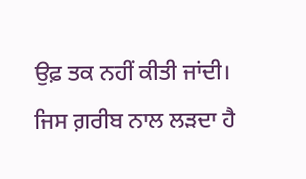ਉਫ਼ ਤਕ ਨਹੀਂ ਕੀਤੀ ਜਾਂਦੀ। ਜਿਸ ਗ਼ਰੀਬ ਨਾਲ ਲੜਦਾ ਹੈ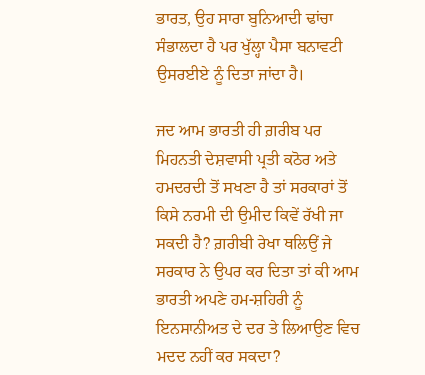ਭਾਰਤ, ਉਹ ਸਾਰਾ ਬੁਨਿਆਦੀ ਢਾਂਚਾ ਸੰਭਾਲਦਾ ਹੈ ਪਰ ਖੁੱਲ੍ਹਾ ਪੈਸਾ ਬਨਾਵਟੀ ਉਸਰਈਏ ਨੂੰ ਦਿਤਾ ਜਾਂਦਾ ਹੈ।

ਜਦ ਆਮ ਭਾਰਤੀ ਹੀ ਗ਼ਰੀਬ ਪਰ ਮਿਹਨਤੀ ਦੇਸ਼ਵਾਸੀ ਪ੍ਰਤੀ ਕਠੋਰ ਅਤੇ ਹਮਦਰਦੀ ਤੋਂ ਸਖਣਾ ਹੈ ਤਾਂ ਸਰਕਾਰਾਂ ਤੋਂ ਕਿਸੇ ਨਰਮੀ ਦੀ ਉਮੀਦ ਕਿਵੇਂ ਰੱਖੀ ਜਾ ਸਕਦੀ ਹੈ? ਗ਼ਰੀਬੀ ਰੇਖਾ ਥਲਿਉਂ ਜੇ ਸਰਕਾਰ ਨੇ ਉਪਰ ਕਰ ਦਿਤਾ ਤਾਂ ਕੀ ਆਮ ਭਾਰਤੀ ਅਪਣੇ ਹਮ-ਸ਼ਹਿਰੀ ਨੂੰ ਇਨਸਾਨੀਅਤ ਦੇ ਦਰ ਤੇ ਲਿਆਉਣ ਵਿਚ ਮਦਦ ਨਹੀਂ ਕਰ ਸਕਦਾ?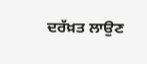ਦਰੱਖ਼ਤ ਲਾਉਣ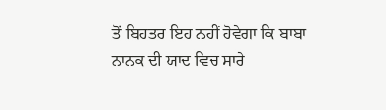ਤੋਂ ਬਿਹਤਰ ਇਹ ਨਹੀਂ ਹੋਵੇਗਾ ਕਿ ਬਾਬਾ ਨਾਨਕ ਦੀ ਯਾਦ ਵਿਚ ਸਾਰੇ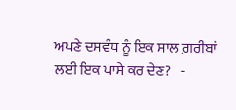ਅਪਣੇ ਦਸਵੰਧ ਨੂੰ ਇਕ ਸਾਲ ਗ਼ਰੀਬਾਂ ਲਈ ਇਕ ਪਾਸੇ ਕਰ ਦੇਣ?   -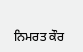ਨਿਮਰਤ ਕੌਰ